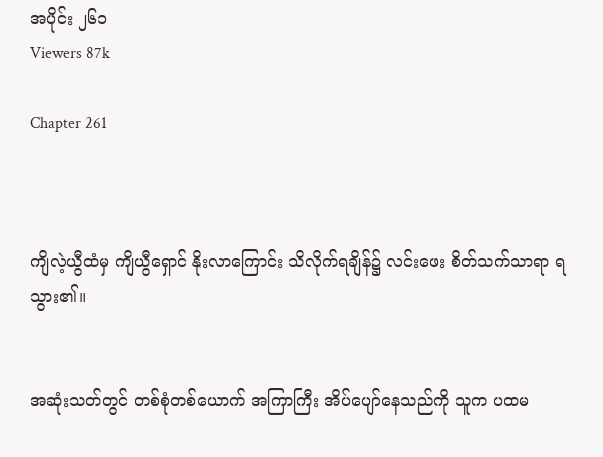အပိုင်း ၂၆၁
Viewers 87k

Chapter 261



ကျိလဲ့ယွီထံမှ ကျိယွီရှောင် နိုးလာကြောင်း သိလိုက်ရချိန်၌ လင်းဖေး စိတ်သက်သာရာ ရသွား၏။


အဆုံးသတ်တွင် တစ်စုံတစ်ယောက် အကြာကြီး အိပ်ပျော်နေသည်ကို သူက ပထမ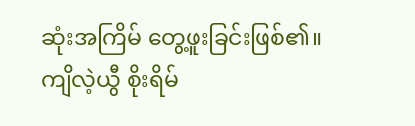ဆုံးအကြိမ် တွေ့ဖူးခြင်းဖြစ်၏။ ကျိလဲ့ယွီ စိုးရိမ်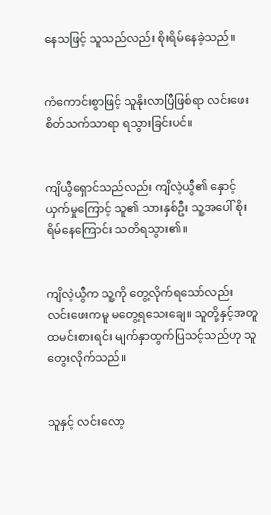နေသဖြင့် သူသည်လည်း စိုးရိမ်နေခဲ့သည်။


ကံကောင်းစွာဖြင့် သူနိုးလာပြီဖြစ်ရာ လင်းဖေး စိတ်သက်သာရာ ရသွားခြင်းပင်။


ကျိယွီရှောင်သည်လည်း ကျိလဲ့ယွီ၏ နှောင့်ယှက်မှုကြောင့် သူ၏ သားနှစ်ဦး သူ့အပေါ် စိုးရိမ်နေကြောင်း သတိရသွား၏။


ကျိလဲ့ယွီက သူ့ကို တွေ့လိုက်ရသော်လည်း လင်းဖေးကမူ မတွေ့ရသေးချေ။ သူတို့နှင့်အတူ ထမင်းစားရင်း မျက်နှာထွက်ပြသင့်သည်ဟု သူတွေးလိုက်သည်။


သူနှင့် လင်းလော့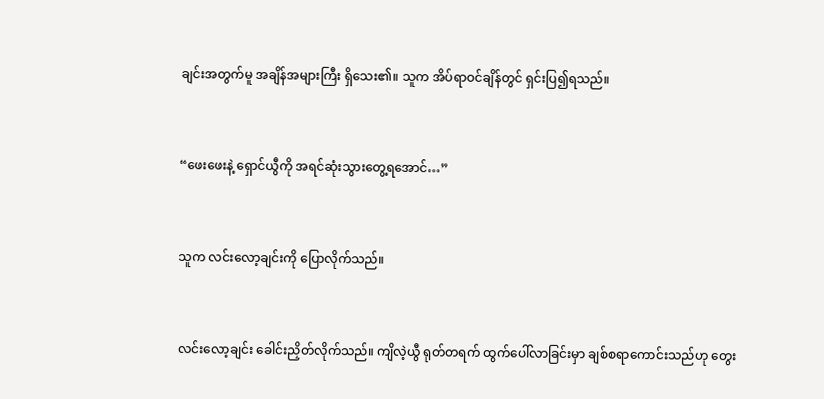ချင်းအတွက်မူ အချိန်အများကြီး ရှိသေး၏။ သူက အိပ်ရာဝင်ချိန်တွင် ရှင်းပြ၍ရသည်။


“ဖေးဖေးနဲ့ ရှောင်ယွီကို အရင်ဆုံးသွားတွေ့ရအောင်…”


သူက လင်းလော့ချင်းကို ပြောလိုက်သည်။


လင်းလော့ချင်း ခေါင်းညှိတ်လိုက်သည်။ ကျိလဲ့ယွီ ရုတ်တရက် ထွက်ပေါ်လာခြင်းမှာ ချစ်စရာကောင်းသည်ဟု တွေး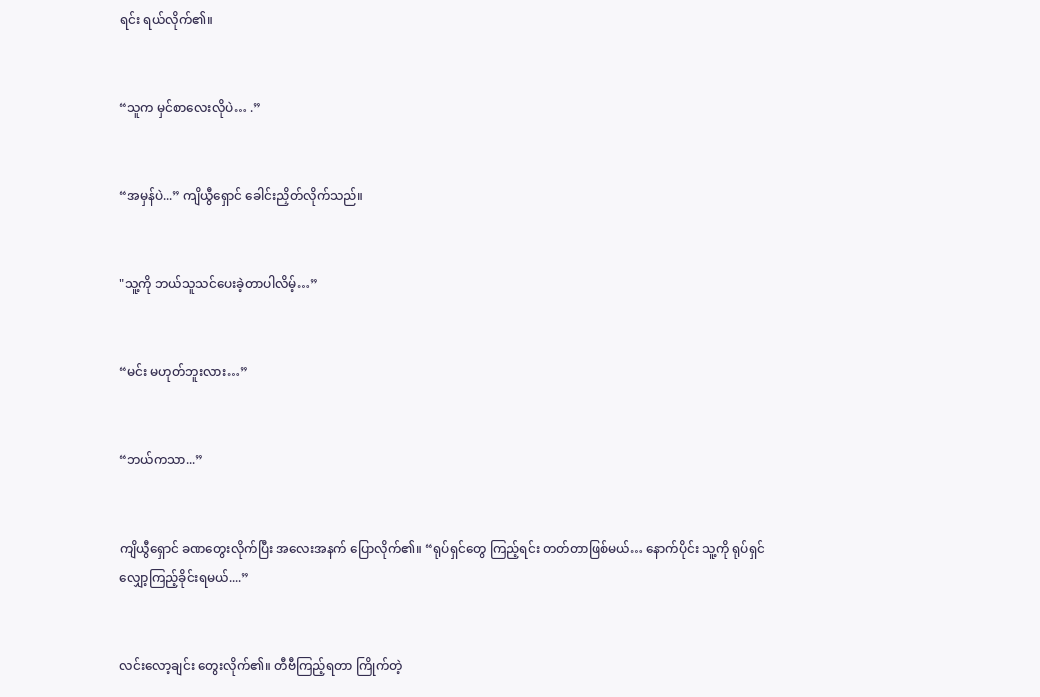ရင်း ရယ်လိုက်၏။


“သူက မှင်စာလေးလိုပဲ… .”


“အမှန်ပဲ...” ကျိယွီရှောင် ခေါင်းညှိတ်လိုက်သည်။


"သူ့ကို ဘယ်သူသင်ပေးခဲ့တာပါလိမ့်…”


“မင်း မဟုတ်ဘူးလား…”


“ဘယ်ကသာ...”


ကျိယွီရှောင် ခဏတွေးလိုက်ပြီး အလေးအနက် ပြောလိုက်၏။ “ရုပ်ရှင်တွေ ကြည့်ရင်း တတ်တာဖြစ်မယ်… နောက်ပိုင်း သူ့ကို ရုပ်ရှင်လျှော့ကြည့်ခိုင်းရမယ်....”


လင်းလော့ချင်း တွေးလိုက်၏။ တီဗီကြည့်ရတာ ကြိုက်တဲ့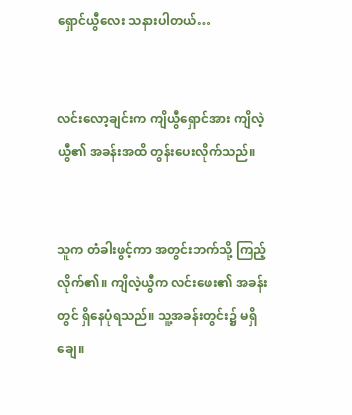ရှောင်ယွီလေး သနားပါတယ်…


လင်းလော့ချင်းက ကျိယွီရှောင်အား ကျိလဲ့ယွီ၏ အခန်းအထိ တွန်းပေးလိုက်သည်။


သူက တံခါးဖွင့်ကာ အတွင်းဘက်သို့ ကြည့်လိုက်၏။ ကျိလဲ့ယွီက လင်းဖေး၏ အခန်းတွင် ရှိနေပုံရသည်။ သူ့အခန်းတွင်း၌ မရှိချေ။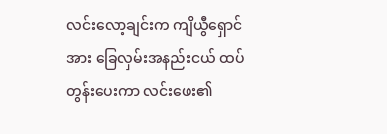လင်းလော့ချင်းက ကျိယွီရှောင်အား ခြေလှမ်းအနည်းငယ် ထပ်တွန်းပေးကာ လင်းဖေး၏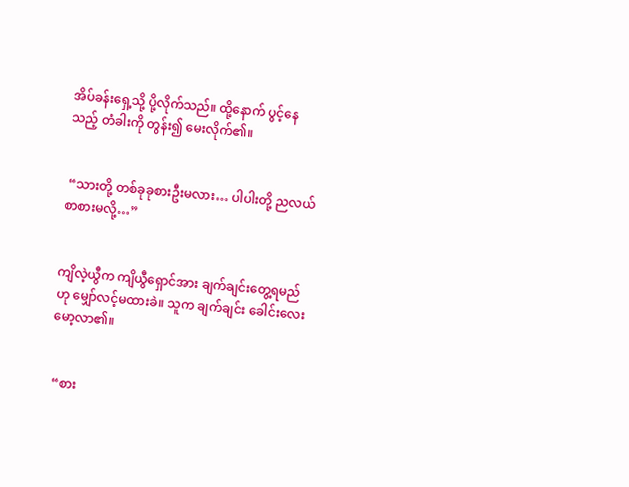အိပ်ခန်းရှေ့သို့ ပို့လိုက်သည်။ ထို့နောက် ပွင့်နေသည့် တံခါးကို တွန်း၍ မေးလိုက်၏။


 “သားတို့ တစ်ခုခုစားဦးမလား… ပါပါးတို့ ညလယ်စာစားမလို့…”


ကျိလဲ့ယွီက ကျိယွီရှောင်အား ချက်ချင်းတွေ့ရမည်ဟု မျှော်လင့်မထားခဲ။ သူက ချက်ချင်း ခေါင်းလေးမော့လာ၏။


 “စား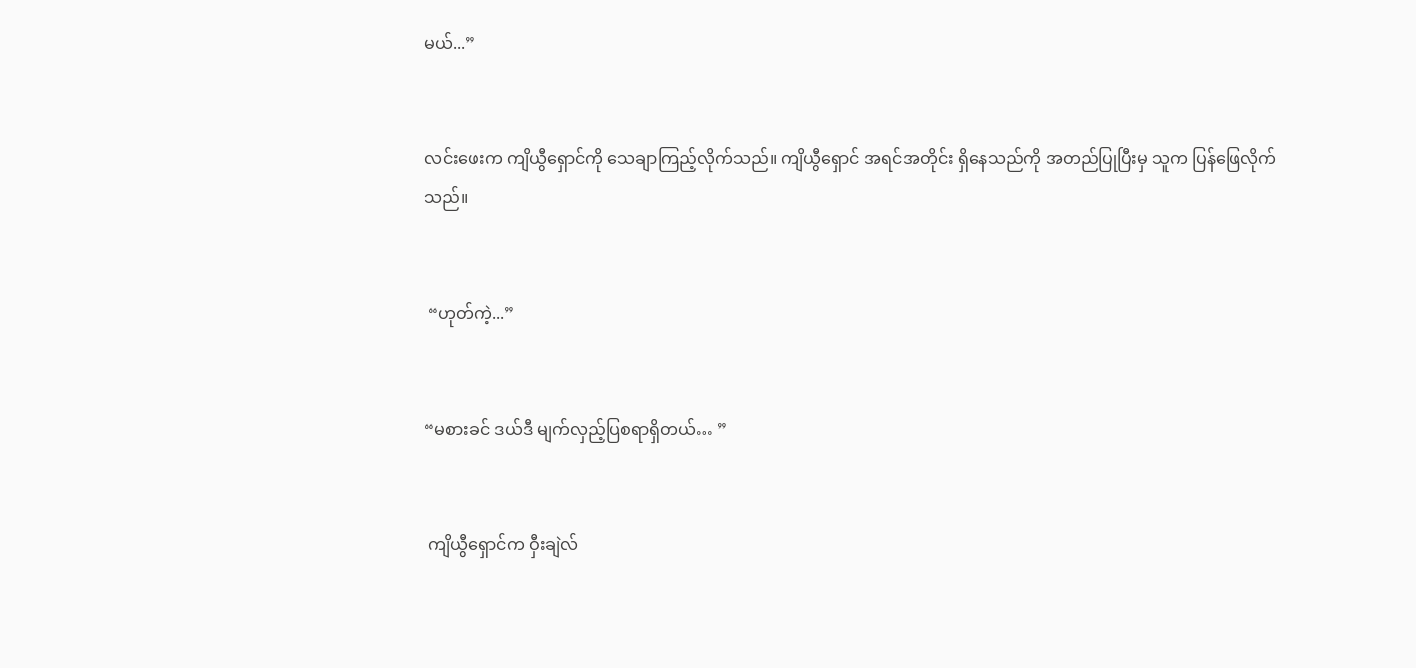မယ်...”


လင်းဖေးက ကျိယွီရှောင်ကို သေချာကြည့်လိုက်သည်။ ကျိယွီရှောင် အရင်အတိုင်း ရှိနေသည်ကို အတည်ပြုပြီးမှ သူက ပြန်ဖြေလိုက်သည်။


 “ဟုတ်ကဲ့...”


“မစားခင် ဒယ်ဒီ မျက်လှည့်ပြစရာရှိတယ်… ”


 ကျိယွီရှောင်က ဝှီးချဲလ်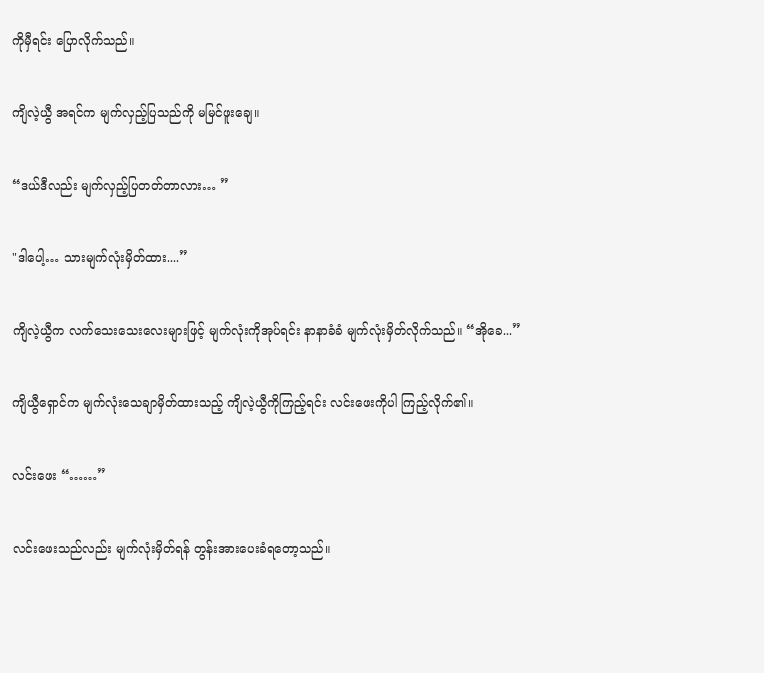ကိုမှီရင်း ပြောလိုက်သည်။


ကျိလဲ့ယွီ အရင်က မျက်လှည့်ပြသည်ကို မမြင်ဖူးချေ။


“ဒယ်ဒီလည်း မျက်လှည့်ပြတတ်တာလား… ”


"ဒါပေါ့… သားမျက်လုံးမှိတ်ထား....”


ကျိလဲ့ယွီက လက်သေးသေးလေးများဖြင့် မျက်လုံးကိုအုပ်ရင်း နာနာခံခံ မျက်လုံးမှိတ်လိုက်သည်။ “အိုခေ...”


ကျိယွီရှောင်က မျက်လုံးသေချာမှိတ်ထားသည့် ကျိလဲ့ယွီကိုကြည့်ရင်း လင်းဖေးကိုပါ ကြည့်လိုက်၏။


လင်းဖေး “……”


လင်းဖေးသည်လည်း မျက်လုံးမှိတ်ရန် တွန်းအားပေးခံရတော့သည်။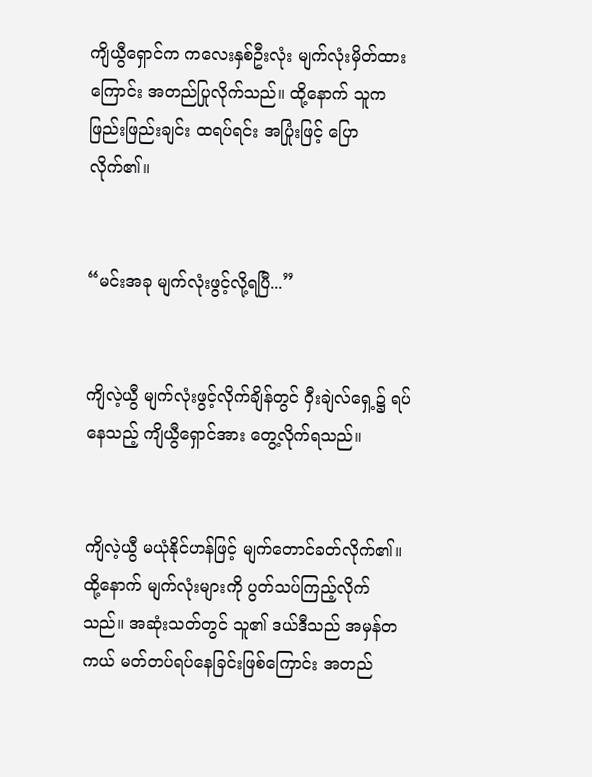ကျိယွီရှောင်က ကလေးနှစ်ဦးလုံး မျက်လုံးမှိတ်ထားကြောင်း အတည်ပြုလိုက်သည်။ ထို့နောက် သူက ဖြည်းဖြည်းချင်း ထရပ်ရင်း အပြုံးဖြင့် ပြောလိုက်၏။


“မင်းအခု မျက်လုံးဖွင့်လို့ရပြီ...”


ကျိလဲ့ယွီ မျက်လုံးဖွင့်လိုက်ချိန်တွင် ဝှီးချဲလ်ရှေ့၌ ရပ်နေသည့် ကျိယွီရှောင်အား တွေ့လိုက်ရသည်။


ကျိလဲ့ယွီ မယုံနိုင်ဟန်ဖြင့် မျက်တောင်ခတ်လိုက်၏။ ထို့နောက် မျက်လုံးများကို ပွတ်သပ်ကြည့်လိုက်သည်။ အဆုံးသတ်တွင် သူ၏ ဒယ်ဒီသည် အမှန်တကယ် မတ်တပ်ရပ်နေခြင်းဖြစ်ကြောင်း အတည်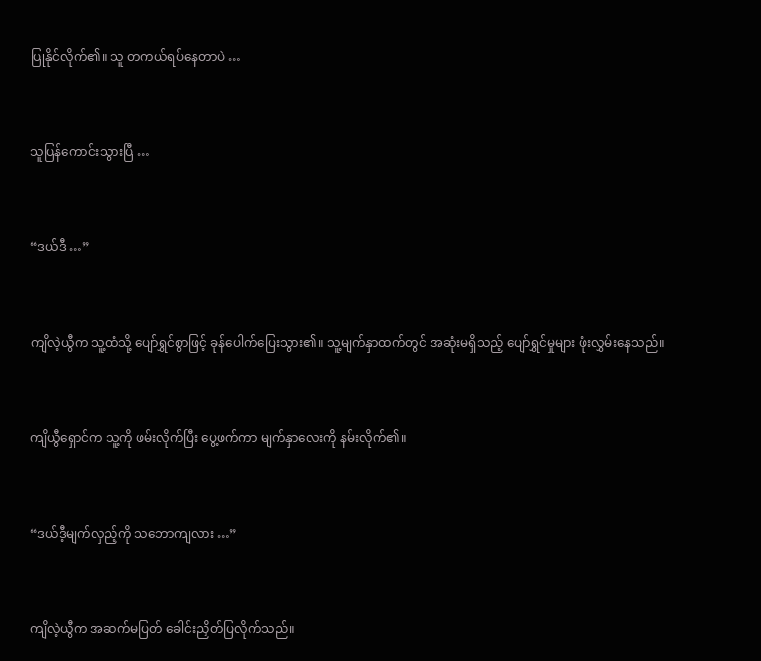ပြုနိုင်လိုက်၏။ သူ တကယ်ရပ်နေတာပဲ …


သူပြန်ကောင်းသွားပြီ …


“ဒယ်ဒီ …”


ကျိလဲ့ယွီက သူ့ထံသို့ ပျော်ရွှင်စွာဖြင့် ခုန်ပေါက်ပြေးသွား၏။ သူ့မျက်နှာထက်တွင် အဆုံးမရှိသည့် ပျော်ရွှင်မှုများ ဖုံးလွှမ်းနေသည်။


ကျိယွီရှောင်က သူ့ကို ဖမ်းလိုက်ပြီး ပွေ့ဖက်ကာ မျက်နှာလေးကို နမ်းလိုက်၏။


“ဒယ်ဒီ့မျက်လှည့်ကို သဘောကျလား …”


ကျိလဲ့ယွီက အဆက်မပြတ် ခေါင်းညှိတ်ပြလိုက်သည်။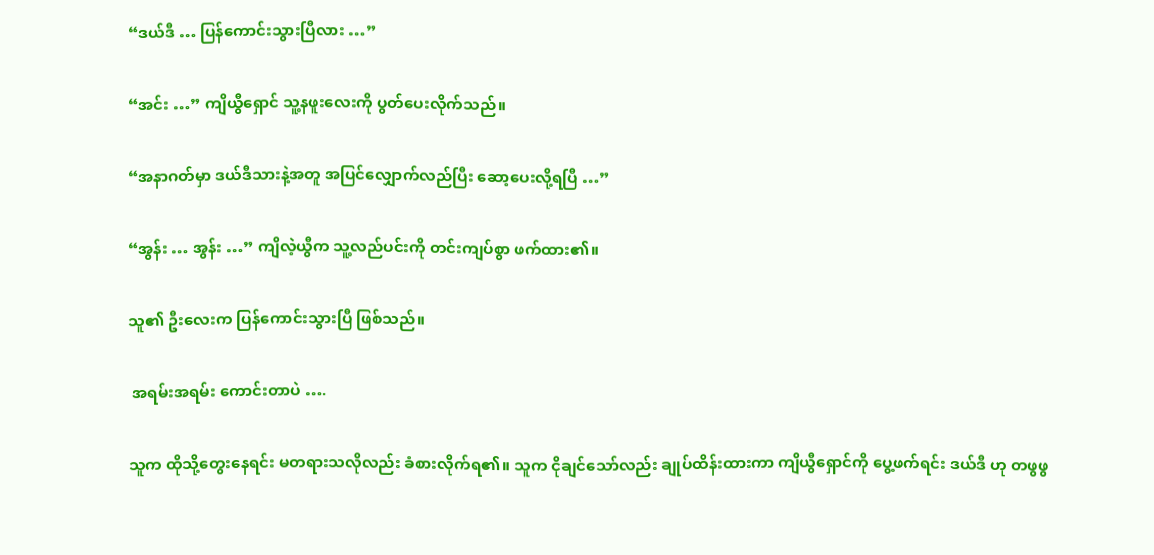“ဒယ်ဒီ … ပြန်ကောင်းသွားပြီလား …”


“အင်း …” ကျိယွီရှောင် သူ့နဖူးလေးကို ပွတ်ပေးလိုက်သည်။


“အနာဂတ်မှာ ဒယ်ဒီသားနဲ့အတူ အပြင်လျှောက်လည်ပြီး ဆော့ပေးလို့ရပြီ …”


“အွန်း … အွန်း …” ကျိလဲ့ယွီက သူ့လည်ပင်းကို တင်းကျပ်စွာ ဖက်ထား၏။


သူ၏ ဦးလေးက ပြန်ကောင်းသွားပြီ ဖြစ်သည်။


 အရမ်းအရမ်း ကောင်းတာပဲ ….


သူက ထိုသို့တွေးနေရင်း မတရားသလိုလည်း ခံစားလိုက်ရ၏။ သူက ငိုချင်သော်လည်း ချုပ်ထိန်းထားကာ ကျိယွီရှောင်ကို ပွေ့ဖက်ရင်း ဒယ်ဒီ ဟု တဖွဖွ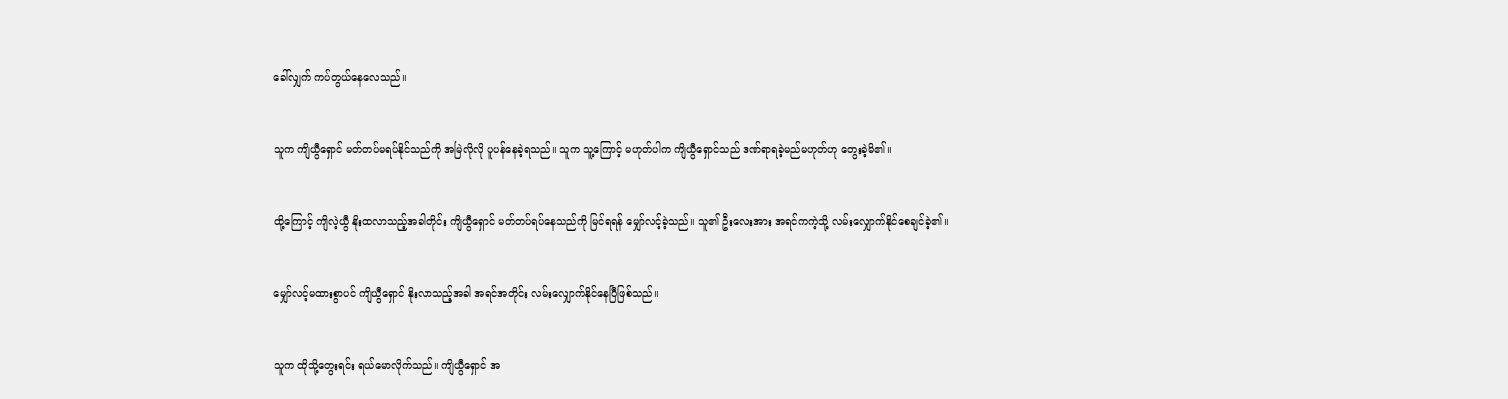ခေါ်လျှက် ကပ်တွယ်နေလေသည်။


သူက ကျိယွီရှောင် မတ်တပ်မရပ်နိုင်သည်ကို အမြဲလိုလို ပူပန်နေခဲ့ရသည်။ သူက သူ့ကြောင့် မဟုတ်ပါက ကျိယွီရှောင်သည် ဒဏ်ရာရခဲ့မည်မဟုတ်ဟု တွေးခဲ့မိ၏။


ထို့ကြောင့် ကျိလဲ့ယွီ နိုးထလာသည့်အခါတိုင်း ကျိယွီရှောင် မတ်တပ်ရပ်နေသည်ကို မြင်ရရန် မျှော်လင့်ခဲ့သည်။ သူ၏ ဦးလေးအား အရင်ကကဲ့သို့ လမ်းလျှောက်နိုင်စေချင်ခဲ့၏။


မျှော်လင့်မထားစွာပင် ကျိယွီရှောင် နိုးလာသည့်အခါ အရင်အတိုင်း လမ်းလျှောက်နိုင်နေပြီဖြစ်သည်။


သူက ထိုသို့တွေးရင်း ရယ်မောလိုက်သည်။ ကျိယွီရှောင် အ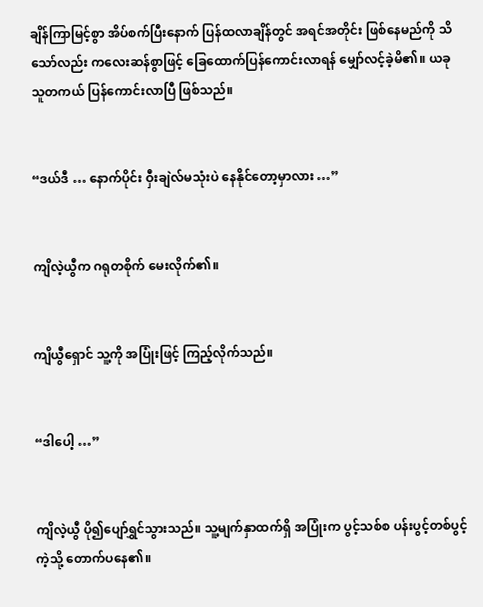ချိန်ကြာမြင့်စွာ အိပ်စက်ပြီးနောက် ပြန်ထလာချိန်တွင် အရင်အတိုင်း ဖြစ်နေမည်ကို သိသော်လည်း ကလေးဆန်စွာဖြင့် ခြေထောက်ပြန်ကောင်းလာရန် မျှော်လင့်ခဲ့မိ၏။ ယခု သူတကယ် ပြန်ကောင်းလာပြီ ဖြစ်သည်။


“ဒယ်ဒီ … နောက်ပိုင်း ဝှီးချဲလ်မသုံးပဲ နေနိုင်တော့မှာလား …”


ကျိလဲ့ယွီက ဂရုတစိုက် မေးလိုက်၏။


ကျိယွီရှောင် သူ့ကို အပြုံးဖြင့် ကြည့်လိုက်သည်။


“ဒါပေါ့ …”


ကျိလဲ့ယွီ ပို၍ပျော်ရွှင်သွားသည်။ သူ့မျက်နှာထက်ရှိ အပြုံးက ပွင့်သစ်စ ပန်းပွင့်တစ်ပွင့်ကဲ့သို့ တောက်ပနေ၏။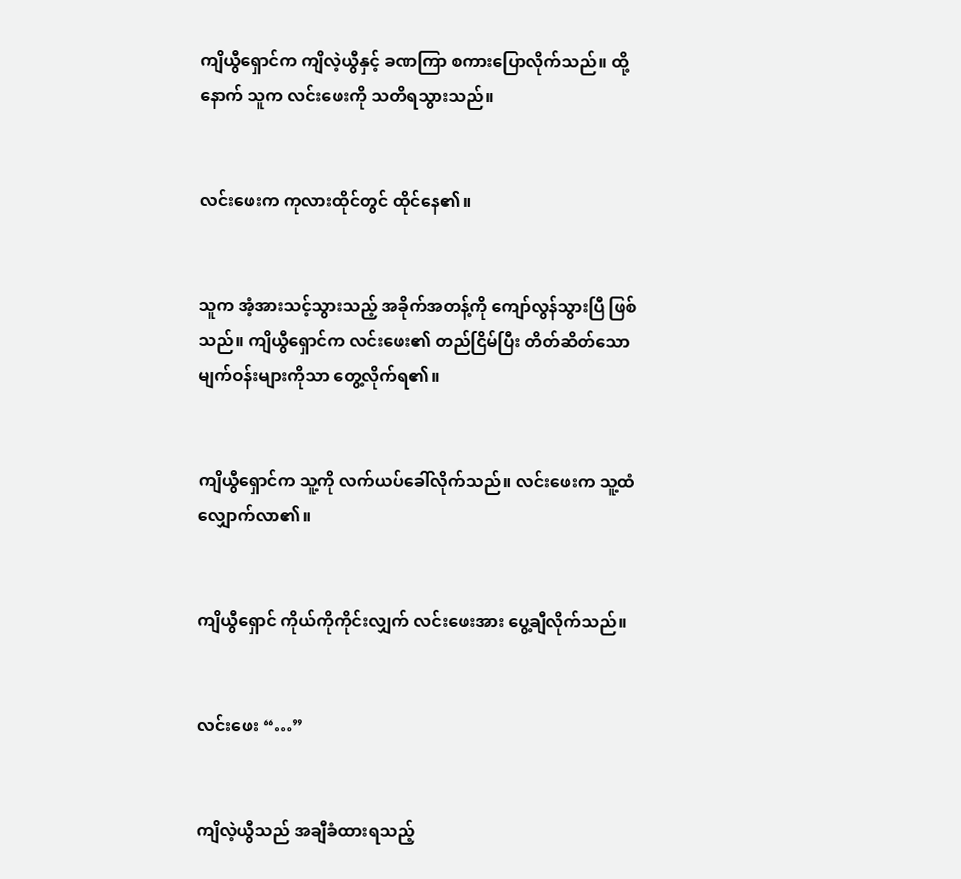ကျိယွီရှောင်က ကျိလဲ့ယွီနှင့် ခဏကြာ စကားပြောလိုက်သည်။ ထို့နောက် သူက လင်းဖေးကို သတိရသွားသည်။


လင်းဖေးက ကုလားထိုင်တွင် ထိုင်နေ၏။


သူက အံ့အားသင့်သွားသည့် အခိုက်အတန့်ကို ကျော်လွန်သွားပြီ ဖြစ်သည်။ ကျိယွီရှောင်က လင်းဖေး၏ တည်ငြိမ်ပြီး တိတ်ဆိတ်သော မျက်ဝန်းများကိုသာ တွေ့လိုက်ရ၏။


ကျိယွီရှောင်က သူ့ကို လက်ယပ်ခေါ်လိုက်သည်။ လင်းဖေးက သူ့ထံလျှောက်လာ၏။


ကျိယွီရှောင် ကိုယ်ကိုကိုင်းလျှက် လင်းဖေးအား ပွေ့ချီလိုက်သည်။


လင်းဖေး “…”


ကျိလဲ့ယွီသည် အချီခံထားရသည့်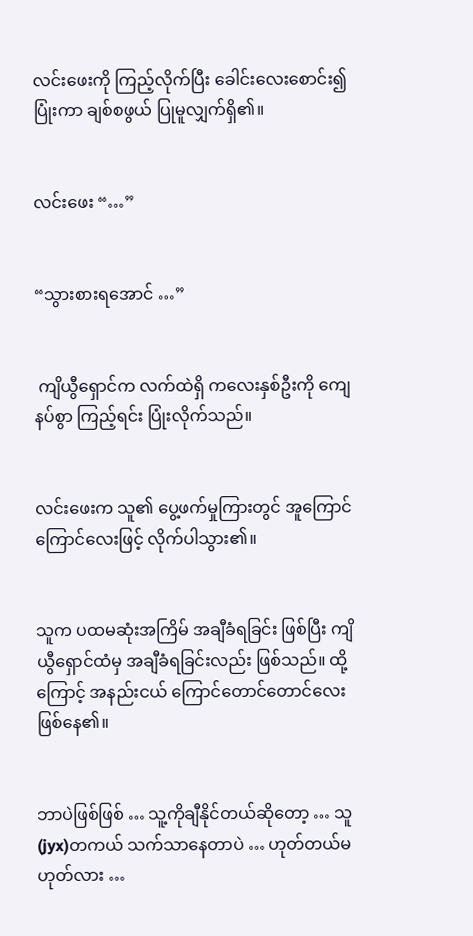လင်းဖေးကို ကြည့်လိုက်ပြီး ခေါင်းလေးစောင်း၍ ပြုံးကာ ချစ်စဖွယ် ပြုမူလျှက်ရှိ၏။


လင်းဖေး “…”


“သွားစားရအောင် …”


 ကျိယွီရှောင်က လက်ထဲရှိ ကလေးနှစ်ဦးကို ကျေနပ်စွာ ကြည့်ရင်း ပြုံးလိုက်သည်။


လင်းဖေးက သူ၏ ပွေ့ဖက်မှုကြားတွင် အူကြောင်ကြောင်လေးဖြင့် လိုက်ပါသွား၏။


သူက ပထမဆုံးအကြိမ် အချီခံရခြင်း ဖြစ်ပြီး ကျိယွီရှောင်ထံမှ အချီခံရခြင်းလည်း ဖြစ်သည်။ ထို့ကြောင့် အနည်းငယ် ကြောင်တောင်တောင်လေး ဖြစ်နေ၏။


ဘာပဲဖြစ်ဖြစ် … သူ့ကိုချီနိုင်တယ်ဆိုတော့ … သူ(jyx)တကယ် သက်သာနေတာပဲ … ဟုတ်တယ်မဟုတ်လား …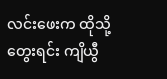လင်းဖေးက ထိုသို့တွေးရင်း ကျိယွီ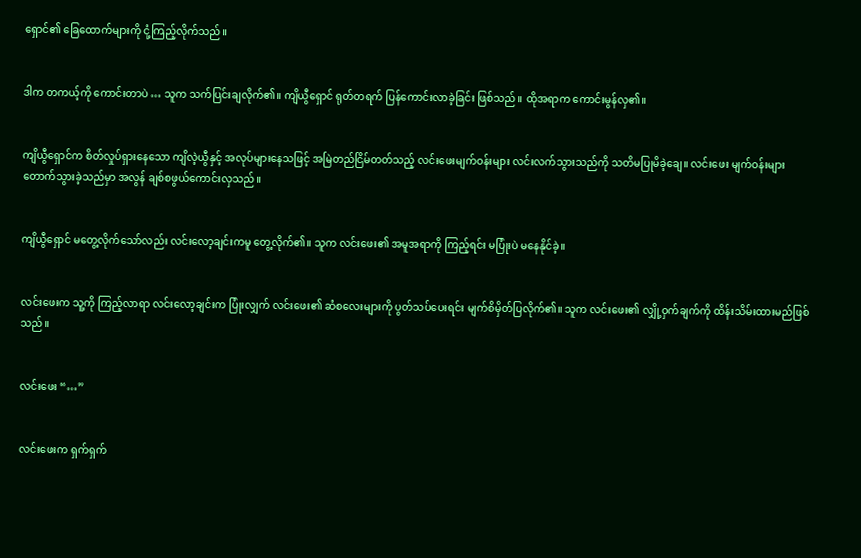ရှောင်၏ ခြေထောက်များကို ငုံ့ကြည့်လိုက်သည်။


ဒါက တကယ့်ကို ကောင်းတာပဲ … သူက သက်ပြင်းချလိုက်၏။ ကျိယွီရှောင် ရုတ်တရက် ပြန်ကောင်းလာခဲ့ခြင်း ဖြစ်သည်။ ထိုအရာက ကောင်းမွန်လှ၏။


ကျိယွီရှောင်က စိတ်လှုပ်ရှားနေသော ကျိလဲ့ယွီနှင့် အလုပ်များနေသဖြင့် အမြဲတည်ငြိမ်တတ်သည့် လင်းဖေးမျက်ဝန်းများ လင်းလက်သွားသည်ကို သတိမပြုမိခဲ့ချေ။ လင်းဖေး မျက်ဝန်းများ တောက်သွားခဲ့သည်မှာ အလွန် ချစ်စဖွယ်ကောင်းလှသည်။


ကျိယွီရှောင် မတွေ့လိုက်သော်လည်း လင်းလော့ချင်းကမူ တွေ့လိုက်၏။ သူက လင်းဖေး၏ အမူအရာကို ကြည့်ရင်း မပြုံးပဲ မနေနိုင်ခဲ့။


လင်းဖေးက သူ့ကို ကြည့်လာရာ လင်းလော့ချင်းက ပြုံးလျှက် လင်းဖေး၏ ဆံစလေးများကို ပွတ်သပ်ပေးရင်း မျက်စိမှိတ်ပြလိုက်၏။ သူက လင်းဖေး၏ လျှို့ဝှက်ချက်ကို ထိန်းသိမ်းထားမည်ဖြစ်သည်။


လင်းဖေး “…”


လင်းဖေးက ရှက်ရှက်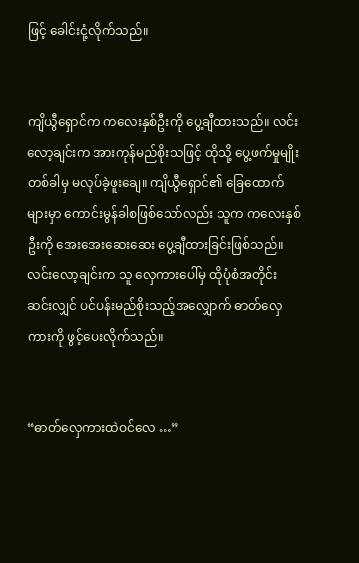ဖြင့် ခေါင်းငုံ့လိုက်သည်။


ကျိယွီရှောင်က ကလေးနှစ်ဦးကို ပွေ့ချီထားသည်။ လင်းလော့ချင်းက အားကုန်မည်စိုးသဖြင့် ထိုသို့ ပွေ့ဖက်မှုမျိုး တစ်ခါမှ မလုပ်ခဲ့ဖူးချေ။ ကျိယွီရှောင်၏ ခြေထောက်များမှာ ကောင်းမွန်ခါစဖြစ်သော်လည်း သူက ကလေးနှစ်ဦးကို အေးအေးဆေးဆေး ပွေ့ချီထားခြင်းဖြစ်သည်။ လင်းလော့ချင်းက သူ လှေကားပေါ်မှ ထိုပုံစံအတိုင်း ဆင်းလျှင် ပင်ပန်းမည်စိုးသည့်အလျှောက် ဓာတ်လှေကားကို ဖွင့်ပေးလိုက်သည်။


“ဓာတ်လှေကားထဲဝင်လေ …”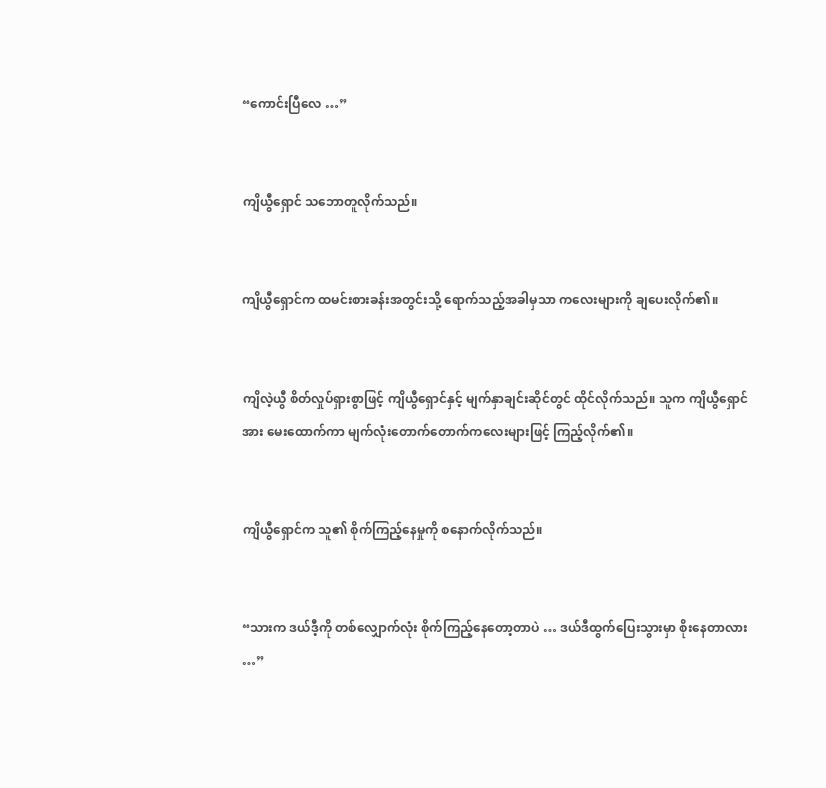“ကောင်းပြီလေ …”


ကျိယွီရှောင် သဘောတူလိုက်သည်။


ကျိယွီရှောင်က ထမင်းစားခန်းအတွင်းသို့ ရောက်သည့်အခါမှသာ ကလေးများကို ချပေးလိုက်၏။


ကျိလဲ့ယွီ စိတ်လှုပ်ရှားစွာဖြင့် ကျိယွီရှောင်နှင့် မျက်နှာချင်းဆိုင်တွင် ထိုင်လိုက်သည်။ သူက ကျိယွီရှောင်အား မေးထောက်ကာ မျက်လုံးတောက်တောက်ကလေးများဖြင့် ကြည့်လိုက်၏။


ကျိယွီရှောင်က သူ၏ စိုက်ကြည့်နေမှုကို စနောက်လိုက်သည်။


“သားက ဒယ်ဒီ့ကို တစ်လျှောက်လုံး စိုက်ကြည့်နေတော့တာပဲ … ဒယ်ဒီထွက်ပြေးသွားမှာ စိုးနေတာလား …”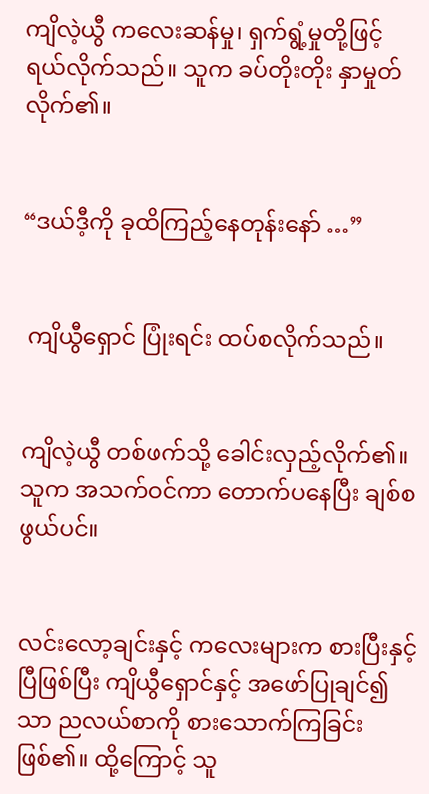ကျိလဲ့ယွီ ကလေးဆန်မှု၊ ရှက်ရွံ့မှုတို့ဖြင့် ရယ်လိုက်သည်။ သူက ခပ်တိုးတိုး နှာမှုတ်လိုက်၏။


“ဒယ်ဒီ့ကို ခုထိကြည့်နေတုန်းနော် …”


 ကျိယွီရှောင် ပြုံးရင်း ထပ်စလိုက်သည်။


ကျိလဲ့ယွီ တစ်ဖက်သို့ ခေါင်းလှည့်လိုက်၏။ သူက အသက်ဝင်ကာ တောက်ပနေပြီး ချစ်စဖွယ်ပင်။


လင်းလော့ချင်းနှင့် ကလေးများက စားပြီးနှင့်ပြီဖြစ်ပြီး ကျိယွီရှောင်နှင့် အဖော်ပြုချင်၍သာ ညလယ်စာကို စားသောက်ကြခြင်းဖြစ်၏။ ထို့ကြောင့် သူ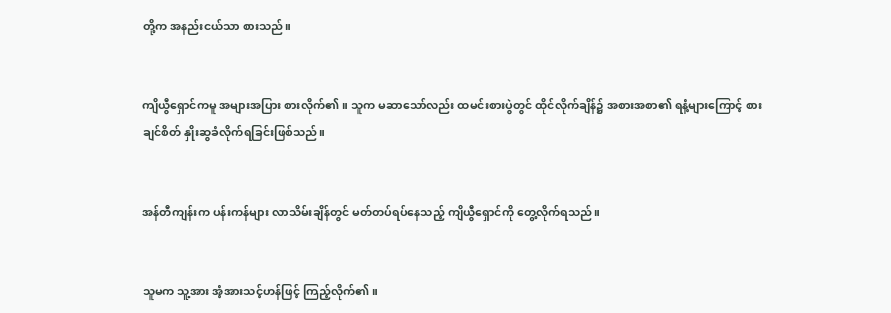တို့က အနည်းငယ်သာ စားသည်။


ကျိယွီရှောင်ကမူ အများအပြား စားလိုက်၏။ သူက မဆာသော်လည်း ထမင်းစားပွဲတွင် ထိုင်လိုက်ချိန်၌ အစားအစာ၏ ရနံ့များကြောင့် စားချင်စိတ် နှိုးဆွခံလိုက်ရခြင်းဖြစ်သည်။


အန်တီကျန်းက ပန်းကန်များ လာသိမ်းချိန်တွင် မတ်တပ်ရပ်နေသည့် ကျိယွီရှောင်ကို တွေ့လိုက်ရသည်။


သူမက သူ့အား အံ့အားသင့်ဟန်ဖြင့် ကြည့်လိုက်၏။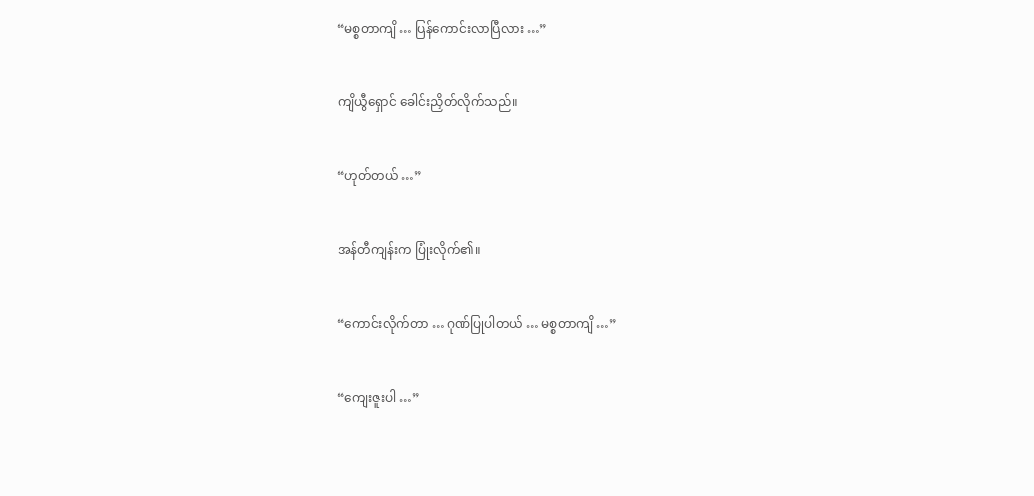“မစ္စတာကျိ … ပြန်ကောင်းလာပြီလား …”


ကျိယွီရှောင် ခေါင်းညှိတ်လိုက်သည်။


“ဟုတ်တယ် …”


အန်တီကျန်းက ပြုံးလိုက်၏။


“ကောင်းလိုက်တာ … ဂုဏ်ပြုပါတယ် … မစ္စတာကျိ …”


“ကျေးဇူးပါ …”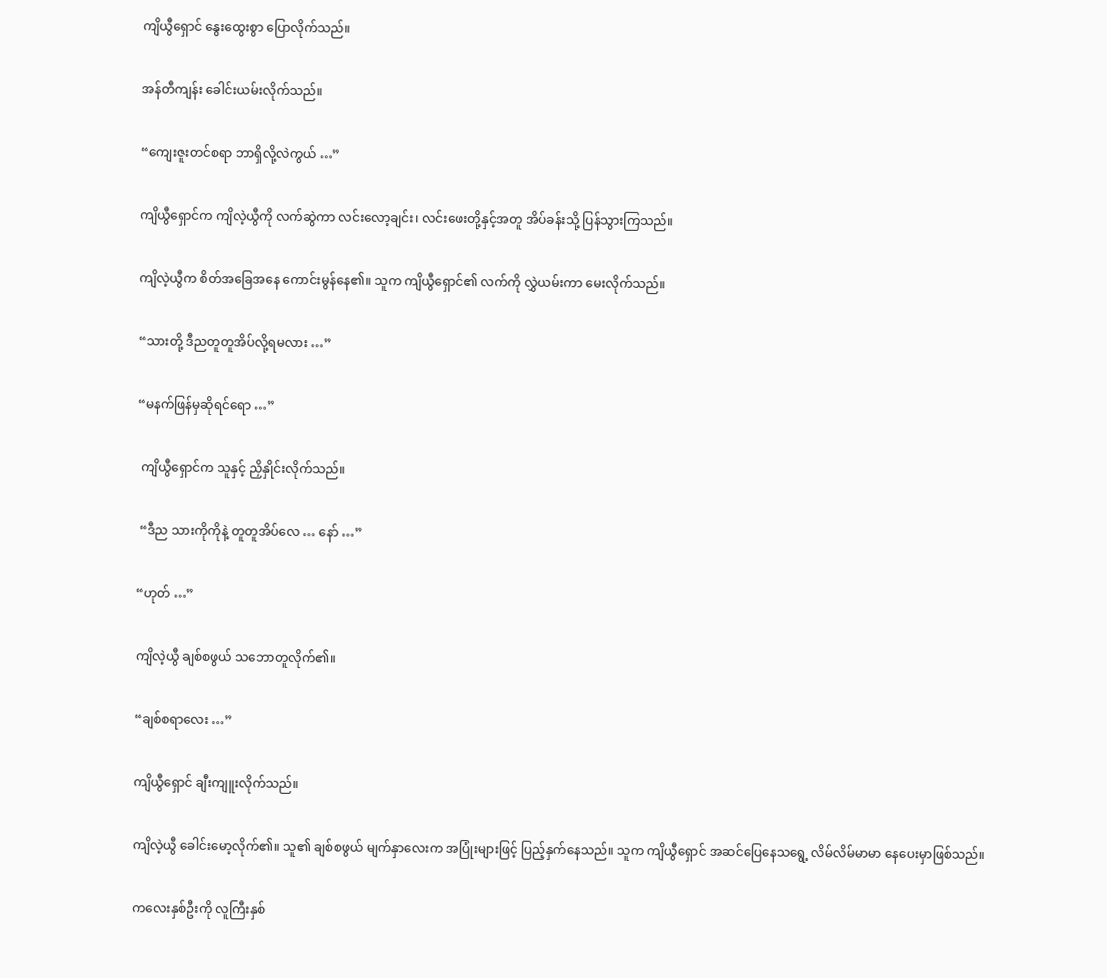ကျိယွီရှောင် နွေးထွေးစွာ ပြောလိုက်သည်။


အန်တီကျန်း ခေါင်းယမ်းလိုက်သည်။


“ကျေးဇူးတင်စရာ ဘာရှိလို့လဲကွယ် …”


ကျိယွီရှောင်က ကျိလဲ့ယွီကို လက်ဆွဲကာ လင်းလော့ချင်း၊ လင်းဖေးတို့နှင့်အတူ အိပ်ခန်းသို့ ပြန်သွားကြသည်။


ကျိလဲ့ယွီက စိတ်အခြေအနေ ကောင်းမွန်နေ၏။ သူက ကျိယွီရှောင်၏ လက်ကို လွှဲယမ်းကာ မေးလိုက်သည်။


“သားတို့ ဒီညတူတူအိပ်လို့ရမလား …”


“မနက်ဖြန်မှဆိုရင်ရော …”


 ကျိယွီရှောင်က သူနှင့် ညှိနှိုင်းလိုက်သည်။


 “ဒီည သားကိုကိုနဲ့ တူတူအိပ်လေ … နော် …”


“ဟုတ် …”


ကျိလဲ့ယွီ ချစ်စဖွယ် သဘောတူလိုက်၏။


“ချစ်စရာလေး …”


ကျိယွီရှောင် ချီးကျူးလိုက်သည်။


ကျိလဲ့ယွီ ခေါင်းမော့လိုက်၏။ သူ၏ ချစ်စဖွယ် မျက်နှာလေးက အပြုံးများဖြင့် ပြည့်နှက်နေသည်။ သူက ကျိယွီရှောင် အဆင်ပြေနေသရွေ့ လိမ်လိမ်မာမာ နေပေးမှာဖြစ်သည်။


ကလေးနှစ်ဦးကို လူကြီးနှစ်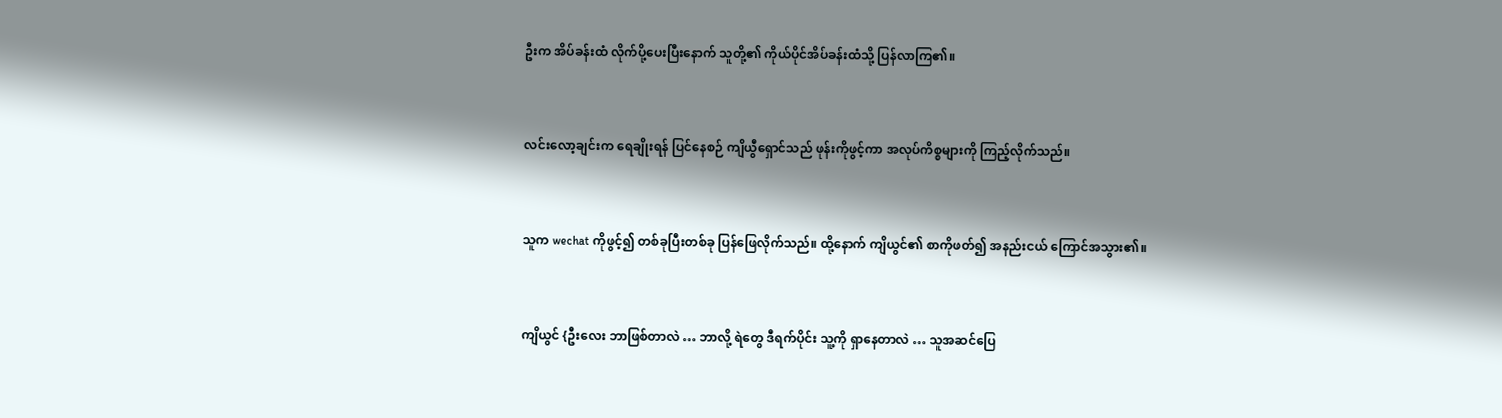ဦးက အိပ်ခန်းထံ လိုက်ပို့ပေးပြီးနောက် သူတို့၏ ကိုယ်ပိုင်အိပ်ခန်းထံသို့ ပြန်လာကြ၏။


လင်းလော့ချင်းက ရေချိုးရန် ပြင်နေစဉ် ကျိယွီရှောင်သည် ဖုန်းကိုဖွင့်ကာ အလုပ်ကိစ္စများကို ကြည့်လိုက်သည်။


သူက wechat ကိုဖွင့်၍ တစ်ခုပြီးတစ်ခု ပြန်ဖြေလိုက်သည်။ ထို့နောက် ကျိယွင်၏ စာကိုဖတ်၍ အနည်းငယ် ကြောင်အသွား၏။


ကျိယွင် {ဦးလေး ဘာဖြစ်တာလဲ … ဘာလို့ ရဲတွေ ဒီရက်ပိုင်း သူ့ကို ရှာနေတာလဲ … သူအဆင်ပြေ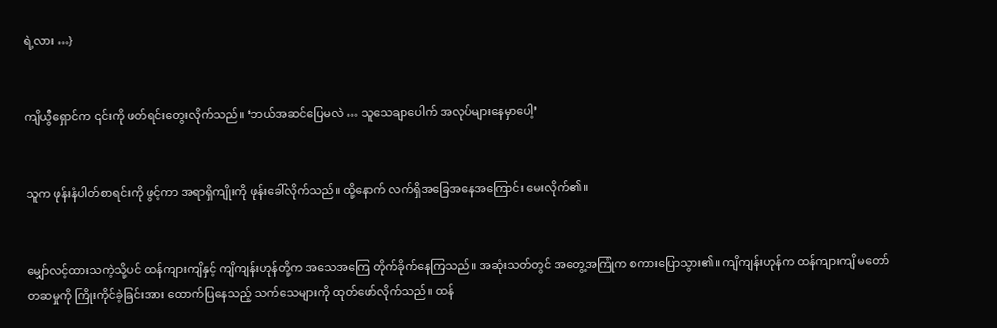ရဲ့လား …}


ကျိယွီရှောင်က ၎င်းကို ဖတ်ရင်းတွေးလိုက်သည်။ ‘ဘယ်အဆင်ပြေမလဲ … သူသေချာပေါက် အလုပ်များနေမှာပေါ့’


သူက ဖုန်းနံပါတ်စာရင်းကို ဖွင့်ကာ အရာရှိကျိုးကို ဖုန်းခေါ်လိုက်သည်။ ထို့နောက် လက်ရှိအခြေအနေအကြောင်း မေးလိုက်၏။


မျှော်လင့်ထားသကဲ့သို့ပင် ထန်ကျားကျိနှင့် ကျိကျန်းဟုန်တို့က အသေအကြေ တိုက်ခိုက်နေကြသည်။ အဆုံးသတ်တွင် အတွေ့အကြုံက စကားပြောသွား၏။ ကျိကျန်းဟုန်က ထန်ကျားကျိ မတော်တဆမှုကို ကြိုးကိုင်ခဲ့ခြင်းအား ထောက်ပြနေသည့် သက်သေများကို ထုတ်ဖော်လိုက်သည်။ ထန်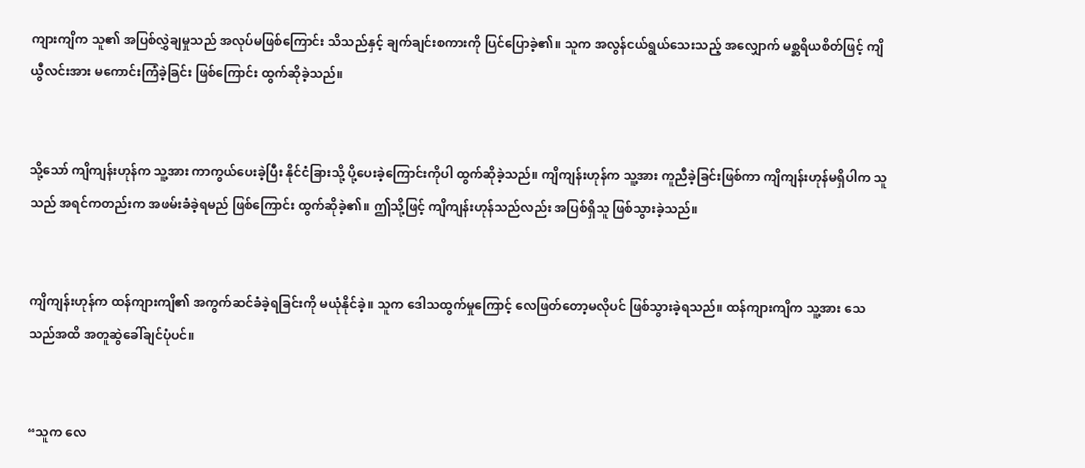ကျားကျိက သူ၏ အပြစ်လွှဲချမှုသည် အလုပ်မဖြစ်ကြောင်း သိသည်နှင့် ချက်ချင်းစကားကို ပြင်ပြောခဲ့၏။ သူက အလွန်ငယ်ရွယ်သေးသည့် အလျှောက် မစ္ဆရိယစိတ်ဖြင့် ကျိယွီလင်းအား မကောင်းကြံခဲ့ခြင်း ဖြစ်ကြောင်း ထွက်ဆိုခဲ့သည်။


သို့သော် ကျိကျန်းဟုန်က သူ့အား ကာကွယ်ပေးခဲ့ပြီး နိုင်ငံခြားသို့ ပို့ပေးခဲ့ကြောင်းကိုပါ ထွက်ဆိုခဲ့သည်။ ကျိကျန်းဟုန်က သူ့အား ကူညီခဲ့ခြင်းဖြစ်ကာ ကျိကျန်းဟုန်မရှိပါက သူသည် အရင်ကတည်းက အဖမ်းခံခဲ့ရမည် ဖြစ်ကြောင်း ထွက်ဆိုခဲ့၏။ ဤသို့ဖြင့် ကျိကျန်းဟုန်သည်လည်း အပြစ်ရှိသူ ဖြစ်သွားခဲ့သည်။


ကျိကျန်းဟုန်က ထန်ကျားကျိ၏ အကွက်ဆင်ခံခဲ့ရခြင်းကို မယုံနိုင်ခဲ့။ သူက ဒေါသထွက်မှုကြောင့် လေဖြတ်တော့မလိုပင် ဖြစ်သွားခဲ့ရသည်။ ထန်ကျားကျိက သူ့အား သေသည်အထိ အတူဆွဲခေါ်ချင်ပုံပင်။


“သူက လေ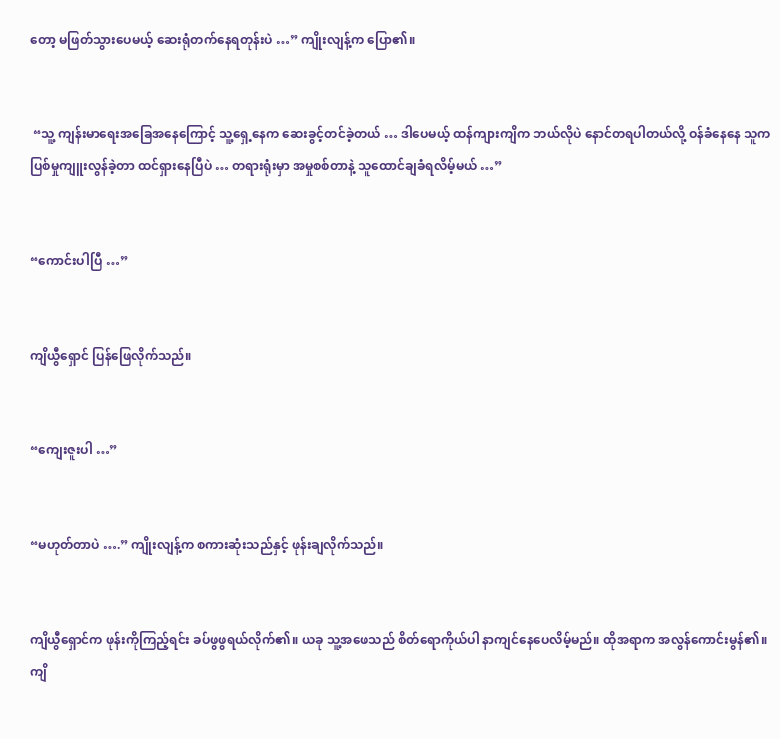တော့ မဖြတ်သွားပေမယ့် ဆေးရုံတက်နေရတုန်းပဲ …” ကျိုးလျန့်က ပြော၏။


 “သူ့ ကျန်းမာရေးအခြေအနေကြောင့် သူ့ရှေ့နေက ဆေးခွင့်တင်ခဲ့တယ် … ဒါပေမယ့် ထန်ကျားကျိက ဘယ်လိုပဲ နောင်တရပါတယ်လို့ ဝန်ခံနေနေ သူက ပြစ်မှုကျူးလွန်ခဲ့တာ ထင်ရှားနေပြီပဲ … တရားရုံးမှာ အမှုစစ်တာနဲ့ သူထောင်ချခံရလိမ့်မယ် …”


“ကောင်းပါပြီ …”


ကျိယွီရှောင် ပြန်ဖြေလိုက်သည်။


“ကျေးဇူးပါ …”


“မဟုတ်တာပဲ ….” ကျိုးလျန့်က စကားဆုံးသည်နှင့် ဖုန်းချလိုက်သည်။


ကျိယွီရှောင်က ဖုန်းကိုကြည့်ရင်း ခပ်ဖွဖွရယ်လိုက်၏။ ယခု သူ့အဖေသည် စိတ်ရောကိုယ်ပါ နာကျင်နေပေလိမ့်မည်။ ထိုအရာက အလွန်ကောင်းမွန်၏။ ကျိ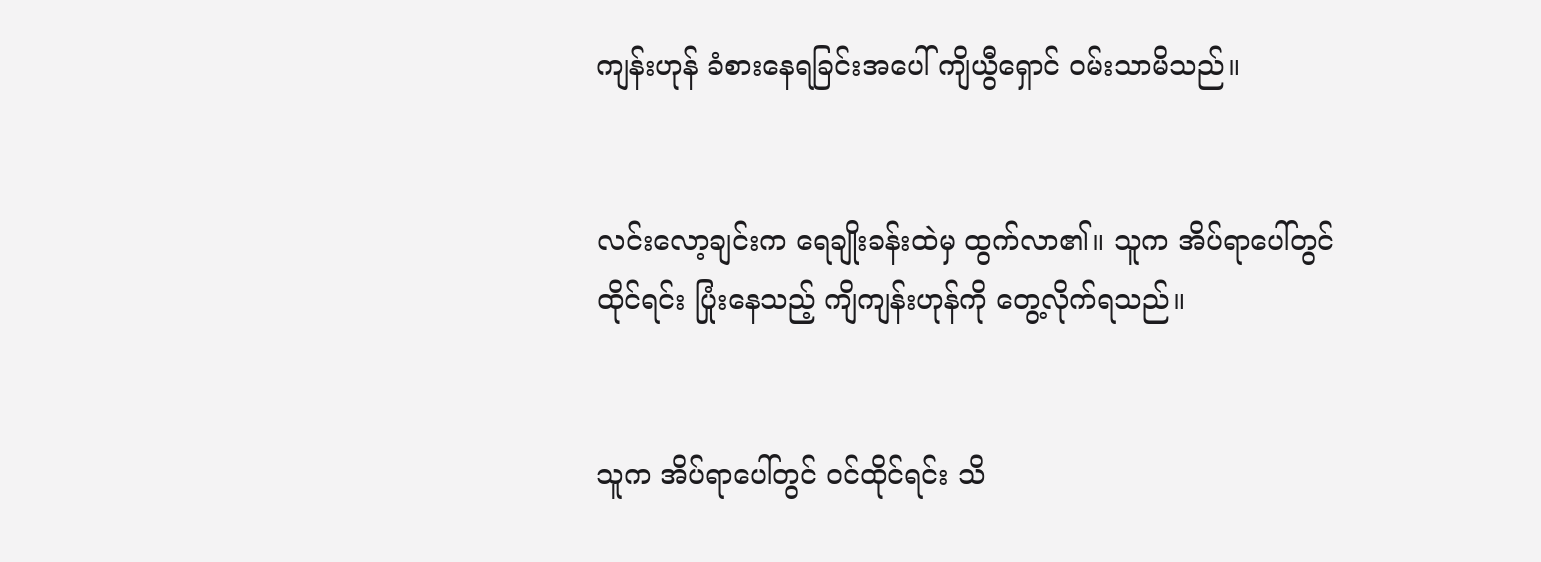ကျန်းဟုန် ခံစားနေရခြင်းအပေါ် ကျိယွီရှောင် ဝမ်းသာမိသည်။


လင်းလော့ချင်းက ရေချိုးခန်းထဲမှ ထွက်လာ၏။ သူက အိပ်ရာပေါ်တွင် ထိုင်ရင်း ပြုံးနေသည့် ကျိကျန်းဟုန်ကို တွေ့လိုက်ရသည်။


သူက အိပ်ရာပေါ်တွင် ဝင်ထိုင်ရင်း သိ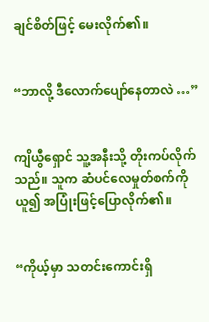ချင်စိတ်ဖြင့် မေးလိုက်၏။


“ဘာလို့ ဒီလောက်ပျော်နေတာလဲ …”


ကျိယွီရှောင် သူ့အနီးသို့ တိုးကပ်လိုက်သည်။ သူက ဆံပင်လေမှုတ်စက်ကို ယူ၍ အပြုံးဖြင့်ပြောလိုက်၏။


“ကိုယ့်မှာ သတင်းကောင်းရှိ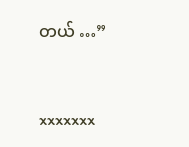တယ် …”



xxxxxxx